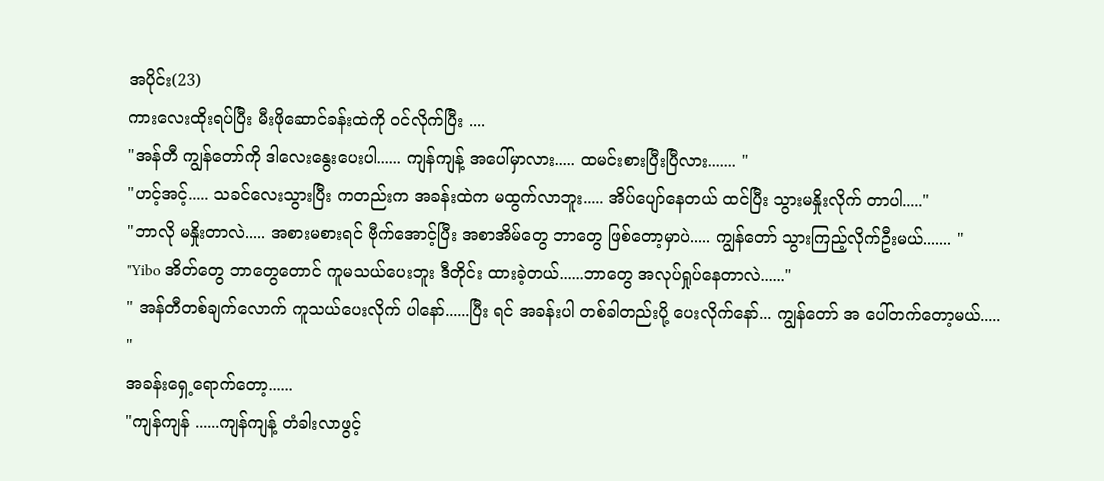အပိုင်း(23)
ကားလေးထိုးရပ်ပြီး မီးဖိုဆောင်ခန်းထဲကို ဝင်လိုက်ပြီး ....
"အန်တီ ကျွန်တော်ကို ဒါလေးနွေးပေးပါ...... ကျန်ကျန့် အပေါ်မှာလား..... ထမင်းစားပြီးပြီလား....... "
"ဟင့်အင့်..... သခင်လေးသွားပြီး ကတည်းက အခန်းထဲက မထွက်လာဘူး..... အိပ်ပျော်နေတယ် ထင်ပြီး သွားမနှိုးလိုက် တာပါ....."
"ဘာလို မနှိုးတာလဲ..... အစားမစားရင် ဗီုက်အောင့်ပြီး အစာအိမ်တွေ ဘာတွေ ဖြစ်တော့မှာပဲ..... ကျွန်တော် သွားကြည့်လိုက်ဦးမယ်....... "
"Yibo အိတ်တွေ ဘာတွေတောင် ကူမသယ်ပေးဘူး ဒီတိုင်း ထားခဲ့တယ်......ဘာတွေ အလုပ်ရှုပ်နေတာလဲ......"
" အန်တီတစ်ချက်လောက် ကူသယ်ပေးလိုက် ပါနော်......ပြီး ရင် အခန်းပါ တစ်ခါတည်းပို့ ပေးလိုက်နော်... ကျွန်တော် အ ပေါ်တက်တော့မယ်..... "
အခန်းရှေ့ရောက်တော့......
"ကျန်ကျန် ......ကျန်ကျန့် တံခါးလာဖွင့်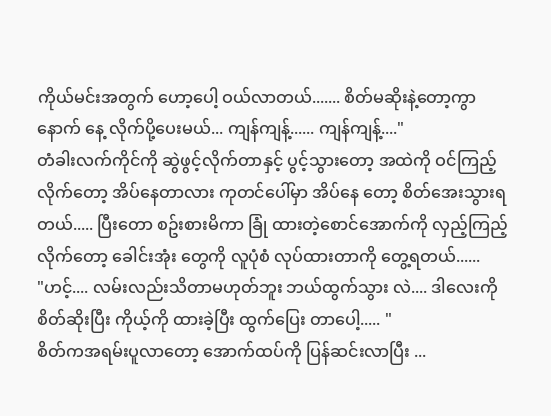ကိုယ်မင်းအတွက် ဟော့ပေါ့ ဝယ်လာတယ်....... စိတ်မဆိုးနဲ့တော့ကွာ နောက် နေ့ လိုက်ပို့ပေးမယ်... ကျန်ကျန့်...... ကျန်ကျန့်...."
တံခါးလက်ကိုင်ကို ဆွဲဖွင့်လိုက်တာနှင့် ပွင့်သွားတော့ အထဲကို ဝင်ကြည့်လိုက်တော့ အိပ်နေတာလား ကုတင်ပေါ်မှာ အိပ်နေ တော့ စိတ်အေးသွားရတယ်..... ပြီးတော စဥ်းစားမိကာ ခြုံ ထားတဲ့စောင်အောက်ကို လှည့်ကြည့်လိုက်တော့ ခေါင်းအုံး တွေကို လူပုံစံ လုပ်ထားတာကို တွေ့ရတယ်......
"ဟင့်.... လမ်းလည်းသိတာမဟုတ်ဘူး ဘယ်ထွက်သွား လဲ.... ဒါလေးကို စိတ်ဆိုးပြီး ကိုယ့်ကို ထားခဲ့ပြီး ထွက်ပြေး တာပေါ့..... "
စိတ်ကအရမ်းပူလာတော့ အောက်ထပ်ကို ပြန်ဆင်းလာပြီး ...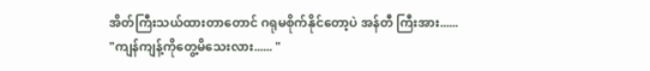အိတ်ကြီးသယ်ထားတာတောင် ဂရုမစိုက်နိုင်တော့ပဲ အန်တီ ကြီးအား......
"ကျန်ကျန့်ကိုတွေ့မိသေးလား...... "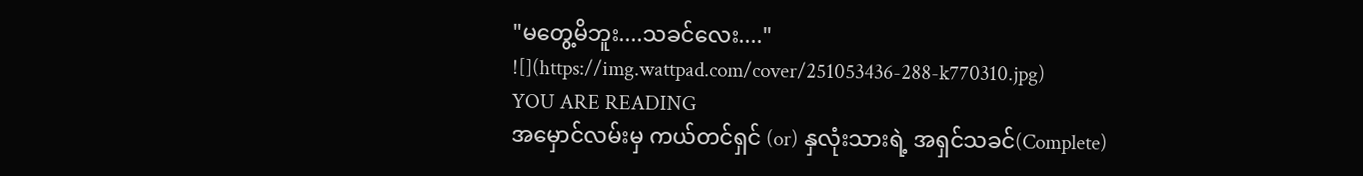"မတွေ့မိဘူး....သခင်လေး...."
![](https://img.wattpad.com/cover/251053436-288-k770310.jpg)
YOU ARE READING
အမှောင်လမ်းမှ ကယ်တင်ရှင် (or) နှလုံးသားရဲ့ အရှင်သခင်(Complete)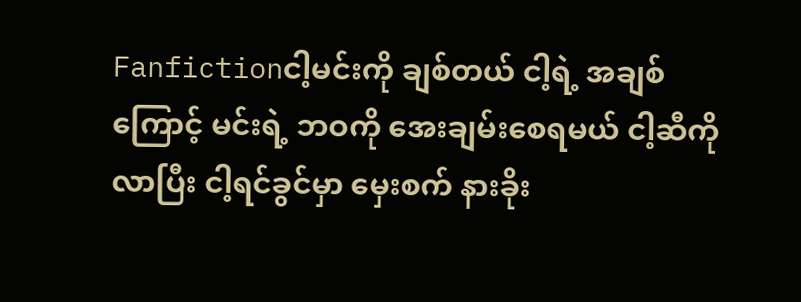Fanfictionငါ့မင်းကို ချစ်တယ် ငါ့ရဲ့ အချစ်ကြောင့် မင်းရဲ့ ဘဝကို အေးချမ်းစေရမယ် ငါ့ဆီကို လာပြီး ငါ့ရင်ခွင်မှာ မှေးစက် နားခိုး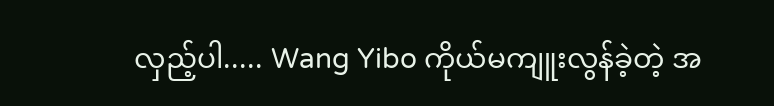လှည့်ပါ..... Wang Yibo ကိုယ်မကျူးလွန်ခဲ့တဲ့ အ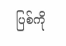ပြစ်ကို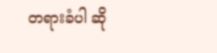တရားခံပါ ဆို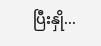ပြီးနှို...